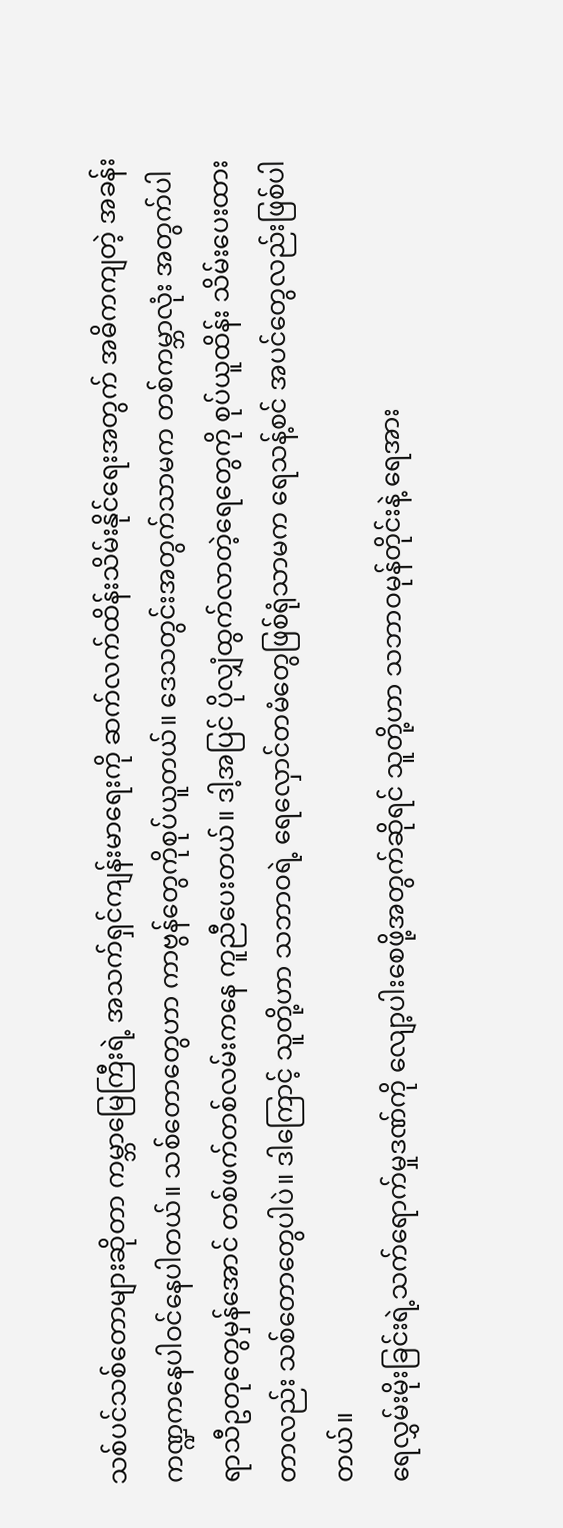သစ်ပင်သစ်တောများဆိုတာ ကမ္ဘာမြေကြီးရဲ့ အသက်ရှင်ကျန်းမာရေးကို ဆက်လက်ထိန်းသိမ်းနိုင်ရေးအတွက် အဓိကကျတဲ့ အခန်းကဏ္ဍကနေပါဝင်နေပါတယ်။ သစ်တောတွေဟာ ကာဗွန်တွေကိုစုပ်ယူတယ်။ ဒေသတွင်းအတွက်သာမက တစ်ကမ္ဘာလုံး အတွက်ပါ ရာသီဥတုတွေမှန်အောင် တစ်ဖက်တစ်လမ်းကနေ ကူညီပေးတယ်။ ဒါ့အပြင် ပိုလျှံထွက်လာတဲ့ရေတွေကို စုပ်ယူထိန်း သိမ်းပေးထားတာလည်း သစ်တောတွေပါပဲ။ ဒါကြောင့် သူတို့ဟာ သဘာဝရဲ့ ရေလှောင်တမံတွေဖြစ်ရုံသာမက ရေသန့်စင် အပင်တွေလည်းဖြစ်ပါတယ်။
ရေလွှမ်းမိုးခြင်းရဲ့သက်ရောက်မှုဒဏ်ကို လျော့ပါးစေဖို့အတွက်ဆိုရင် သူတို့ဟာ သဘာဝမုန်တိုင်းနဲ့ ရေအား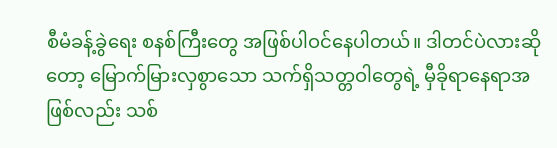စီမံခန့်ခွဲရေး စနစ်ကြီးတွေ အဖြစ်ပါဝင်နေပါတယ်။ ဒါတင်ပဲလားဆိုတော့ မြောက်မြားလှစွာသော သက်ရှိသတ္တဝါတွေရဲ့ မှီခိုရာနေရာအဖြစ်လည်း သစ်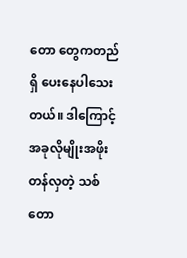တော တွေကတည်ရှိ ပေးနေပါသေးတယ်။ ဒါကြောင့် အခုလိုမျိုးအဖိုးတန်လှတဲ့ သစ်တော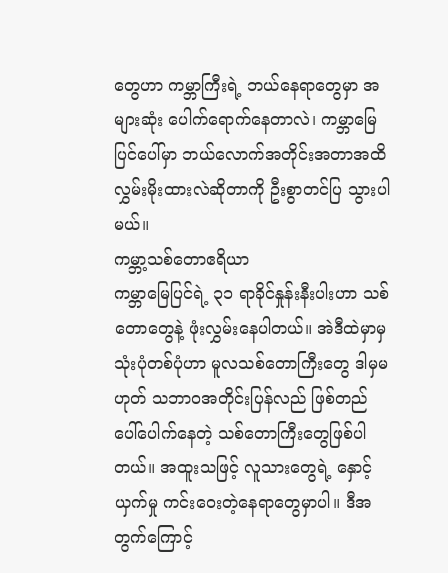တွေဟာ ကမ္ဘာကြီးရဲ့ ဘယ်နေရာတွေမှာ အများဆုံး ပေါက်ရောက်နေတာလဲ၊ ကမ္ဘာမြေပြင်ပေါ်မှာ ဘယ်လောက်အတိုင်းအတာအထိ လွှမ်းမိုးထားလဲဆိုတာကို ဦးစွာတင်ပြ သွားပါမယ်။
ကမ္ဘာ့သစ်တောဧရိယာ
ကမ္ဘာမြေပြင်ရဲ့ ၃၁ ရာခိုင်နှုန်းနီးပါးဟာ သစ်တောတွေနဲ့ ဖုံးလွှမ်းနေပါတယ်။ အဲဒီထဲမှာမှသုံးပုံတစ်ပုံဟာ မူလသစ်တောကြီးတွေ ဒါမှမဟုတ် သဘာဝအတိုင်းပြန်လည် ဖြစ်တည်ပေါ်ပေါက်နေတဲ့ သစ်တောကြီးတွေဖြစ်ပါတယ်။ အထူးသဖြင့် လူသားတွေရဲ့ နှောင့်ယှက်မှု ကင်းဝေးတဲ့နေရာတွေမှာပါ။ ဒီအတွက်ကြောင့်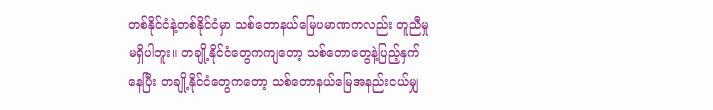တစ်နိုင်ငံနဲ့တစ်နိုင်ငံမှာ သစ်တောနယ်မြေပမာဏကလည်း တူညီမှု မရှိပါဘူး။ တချို့နိုင်ငံတွေကကျတော့ သစ်တောတွေနဲ့ပြည့်နှက်နေပြီး တချို့နိုင်ငံတွေကတော့ သစ်တောနယ်မြေအနည်းငယ်မျှ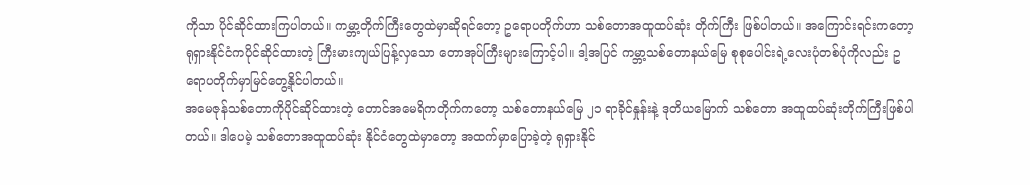ကိုသာ ပိုင်ဆိုင်ထားကြပါတယ်။ ကမ္ဘာ့တိုက်ကြီးတွေထဲမှာဆိုရင်တော့ ဥရောပတိုက်ဟာ သစ်တောအထူထပ်ဆုံး တိုက်ကြီး ဖြစ်ပါတယ်။ အကြောင်းရင်းကတော့ ရုရှားနိုင်ငံကပိုင်ဆိုင်ထားတဲ့ ကြီးမားကျယ်ပြန့်လှသော တောအုပ်ကြီးများကြောင့်ပါ။ ဒါ့အပြင် ကမ္ဘာ့သစ်တောနယ်မြေ စုစုပေါင်းရဲ့လေးပုံတစ်ပုံကိုလည်း ဥရောပတိုက်မှာမြင်တွေ့နိုင်ပါတယ်။
အမေဇုန်သစ်တောကိုပိုင်ဆိုင်ထားတဲ့ တောင်အမေရိကတိုက်ကတော့ သစ်တောနယ်မြေ ၂၁ ရာခိုင်နှုန်းနဲ့ ဒုတိယမြောက် သစ်တော အထူထပ်ဆုံးတိုက်ကြီးဖြစ်ပါတယ်။ ဒါပေမဲ့ သစ်တောအထူထပ်ဆုံး နိုင်ငံတွေထဲမှာတော့ အထက်မှာပြောခဲ့တဲ့ ရုရှားနိုင်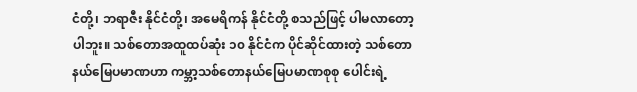ငံတို့၊ ဘရာဇီး နိုင်ငံတို့၊ အမေရိကန် နိုင်ငံတို့ စသည်ဖြင့် ပါမလာတော့ပါဘူး။ သစ်တောအထူထပ်ဆုံး ၁၀ နိုင်ငံက ပိုင်ဆိုင်ထားတဲ့ သစ်တောနယ်မြေပမာဏဟာ ကမ္ဘာ့သစ်တောနယ်မြေပမာဏစုစု ပေါင်းရဲ့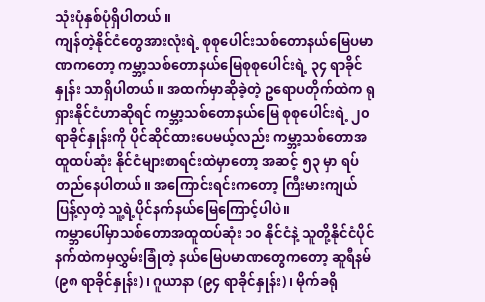သုံးပုံနှစ်ပုံရှိပါတယ်။
ကျန်တဲ့နိုင်ငံတွေအားလုံးရဲ့ စုစုပေါင်းသစ်တောနယ်မြေပမာဏကတော့ ကမ္ဘာ့သစ်တောနယ်မြေစုစုပေါင်းရဲ့ ၃၄ ရာခိုင်နှုန်း သာရှိပါတယ်။ အထက်မှာဆိုခဲ့တဲ့ ဥရောပတိုက်ထဲက ရုရှားနိုင်ငံဟာဆိုရင် ကမ္ဘာ့သစ်တောနယ်မြေ စုစုပေါင်းရဲ့ ၂၀ ရာခိုင်နှုန်းကို ပိုင်ဆိုင်ထားပေမယ့်လည်း ကမ္ဘာ့သစ်တောအထူထပ်ဆုံး နိုင်ငံများစာရင်းထဲမှာတော့ အဆင့် ၅၃ မှာ ရပ်တည်နေပါတယ်။ အကြောင်းရင်းကတော့ ကြီးမားကျယ်ပြန့်လှတဲ့ သူ့ရဲ့ပိုင်နက်နယ်မြေကြောင့်ပါပဲ။
ကမ္ဘာပေါ်မှာသစ်တောအထူထပ်ဆုံး ၁၀ နိုင်ငံနဲ့ သူတို့နိုင်ငံပိုင်နက်ထဲကမှလွှမ်းခြုံတဲ့ နယ်မြေပမာဏတွေကတော့ ဆူရီနမ် (၉၈ ရာခိုင်နှုန်း)၊ ဂူယာနာ (၉၄ ရာခိုင်နှုန်း)၊ မိုက်ခရို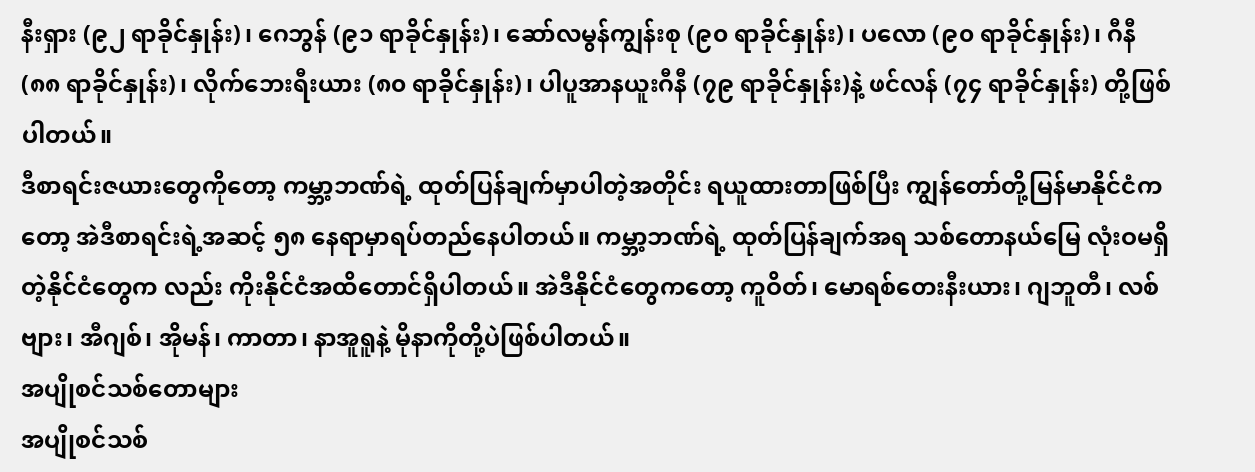နီးရှား (၉၂ ရာခိုင်နှုန်း)၊ ဂေဘွန် (၉၁ ရာခိုင်နှုန်း)၊ ဆော်လမွန်ကျွန်းစု (၉၀ ရာခိုင်နှုန်း)၊ ပလော (၉၀ ရာခိုင်နှုန်း)၊ ဂီနီ (၈၈ ရာခိုင်နှုန်း)၊ လိုက်ဘေးရီးယား (၈၀ ရာခိုင်နှုန်း)၊ ပါပူအာနယူးဂီနီ (၇၉ ရာခိုင်နှုန်း)နဲ့ ဖင်လန် (၇၄ ရာခိုင်နှုန်း) တို့ဖြစ်ပါတယ်။
ဒီစာရင်းဇယားတွေကိုတော့ ကမ္ဘာ့ဘဏ်ရဲ့ ထုတ်ပြန်ချက်မှာပါတဲ့အတိုင်း ရယူထားတာဖြစ်ပြီး ကျွန်တော်တို့မြန်မာနိုင်ငံကတော့ အဲဒီစာရင်းရဲ့အဆင့် ၅၈ နေရာမှာရပ်တည်နေပါတယ်။ ကမ္ဘာ့ဘဏ်ရဲ့ ထုတ်ပြန်ချက်အရ သစ်တောနယ်မြေ လုံးဝမရှိတဲ့နိုင်ငံတွေက လည်း ကိုးနိုင်ငံအထိတောင်ရှိပါတယ်။ အဲဒီနိုင်ငံတွေကတော့ ကူဝိတ်၊ မောရစ်တေးနီးယား၊ ဂျဘူတီ၊ လစ်ဗျား၊ အီဂျစ်၊ အိုမန်၊ ကာတာ၊ နာအူရူနဲ့ မိုနာကိုတို့ပဲဖြစ်ပါတယ်။
အပျိုစင်သစ်တောများ
အပျိုစင်သစ်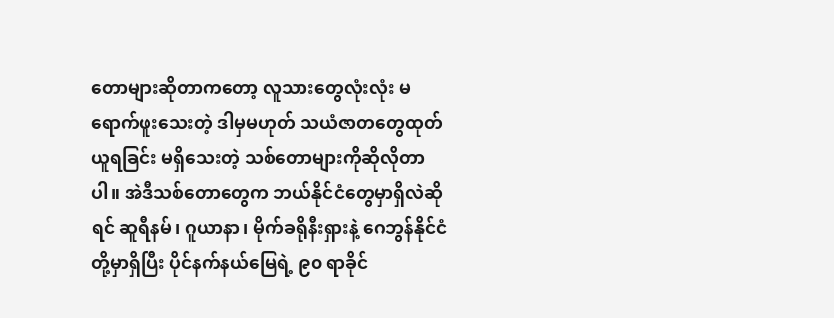တောများဆိုတာကတော့ လူသားတွေလုံးလုံး မရောက်ဖူးသေးတဲ့ ဒါမှမဟုတ် သယံဇာတတွေထုတ်ယူရခြင်း မရှိသေးတဲ့ သစ်တောများကိုဆိုလိုတာပါ။ အဲဒီသစ်တောတွေက ဘယ်နိုင်ငံတွေမှာရှိလဲဆိုရင် ဆူရီနမ်၊ ဂူယာနာ၊ မိုက်ခရိုနီးရှားနဲ့ ဂေဘွန်နိုင်ငံ တို့မှာရှိပြီး ပိုင်နက်နယ်မြေရဲ့ ၉၀ ရာခိုင်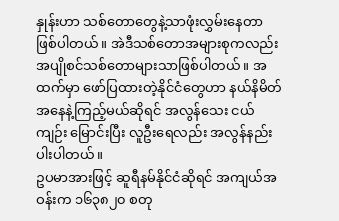နှုန်းဟာ သစ်တောတွေနဲ့သာဖုံးလွှမ်းနေတာဖြစ်ပါတယ်။ အဲဒီသစ်တောအများစုကလည်း အပျိုစင်သစ်တောများသာဖြစ်ပါတယ်။ အထက်မှာ ဖော်ပြထားတဲ့နိုင်ငံတွေဟာ နယ်နိမိတ်အနေနဲ့ကြည့်မယ်ဆိုရင် အလွန်သေး ငယ်ကျဉ်း မြောင်းပြီး လူဦးရေလည်း အလွန်နည်းပါးပါတယ်။
ဥပမာအားဖြင့် ဆူရီနမ်နိုင်ငံဆိုရင် အကျယ်အဝန်းက ၁၆၃၈၂၀ စတု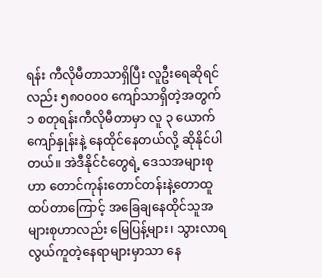ရန်း ကီလိုမီတာသာရှိပြီး လူဦးရေဆိုရင်လည်း ၅၈၀၀၀၀ ကျော်သာရှိတဲ့အတွက် ၁ စတုရန်းကီလိုမီတာမှာ လူ ၃ ယောက်ကျော်နှုန်းနဲ့ နေထိုင်နေတယ်လို့ ဆိုနိုင်ပါတယ်။ အဲဒီနိုင်ငံတွေရဲ့ ဒေသအများစုဟာ တောင်ကုန်းတောင်တန်းနဲ့တောထူထပ်တာကြောင့် အခြေချနေထိုင်သူအများစုဟာလည်း မြေပြန့်များ၊ သွားလာရ လွယ်ကူတဲ့နေရာများမှာသာ နေ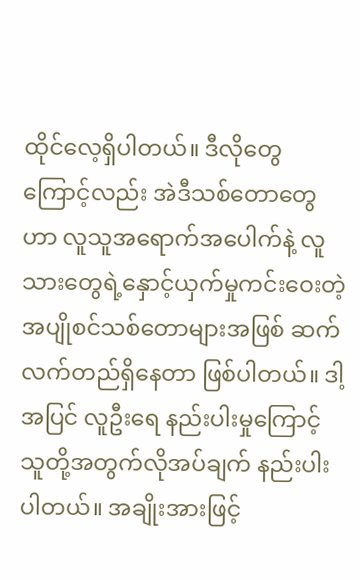ထိုင်လေ့ရှိပါတယ်။ ဒီလိုတွေကြောင့်လည်း အဲဒီသစ်တောတွေဟာ လူသူအရောက်အပေါက်နဲ့ လူသားတွေရဲ့နှောင့်ယှက်မှုကင်းဝေးတဲ့ အပျိုစင်သစ်တောများအဖြစ် ဆက်လက်တည်ရှိနေတာ ဖြစ်ပါတယ်။ ဒါ့အပြင် လူဦးရေ နည်းပါးမှုကြောင့် သူတို့အတွက်လိုအပ်ချက် နည်းပါးပါတယ်။ အချိုးအားဖြင့်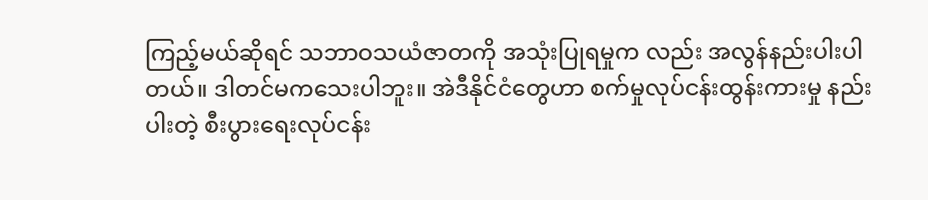ကြည့်မယ်ဆိုရင် သဘာဝသယံဇာတကို အသုံးပြုရမှုက လည်း အလွန်နည်းပါးပါတယ်။ ဒါတင်မကသေးပါဘူး။ အဲဒီနိုင်ငံတွေဟာ စက်မှုလုပ်ငန်းထွန်းကားမှု နည်းပါးတဲ့ စီးပွားရေးလုပ်ငန်း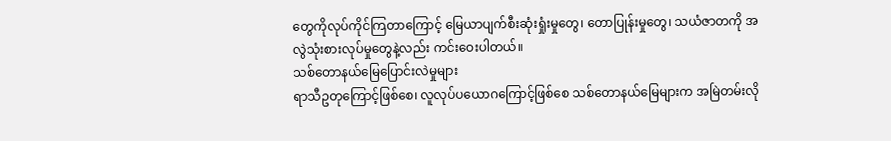တွေကိုလုပ်ကိုင်ကြတာကြောင့် မြေယာပျက်စီးဆုံးရှုံးမှုတွေ၊ တောပြုန်းမှုတွေ၊ သယံဇာတကို အလွဲသုံးစားလုပ်မှုတွေနဲ့လည်း ကင်းဝေးပါတယ်။
သစ်တောနယ်မြေပြောင်းလဲမှုများ
ရာသီဥတုကြောင့်ဖြစ်စေ၊ လူလုပ်ပယောဂကြောင့်ဖြစ်စေ သစ်တောနယ်မြေများက အမြဲတမ်းလို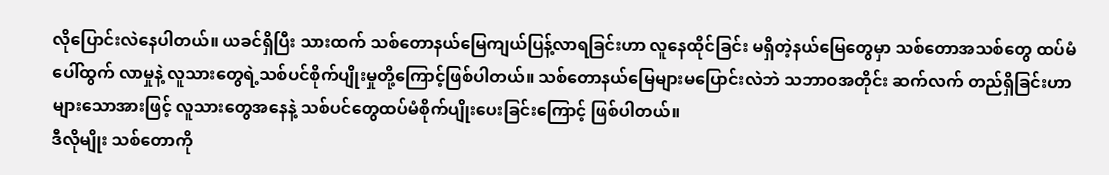လိုပြောင်းလဲနေပါတယ်။ ယခင်ရှိပြီး သားထက် သစ်တောနယ်မြေကျယ်ပြန့်လာရခြင်းဟာ လူနေထိုင်ခြင်း မရှိတဲ့နယ်မြေတွေမှာ သစ်တောအသစ်တွေ ထပ်မံပေါ်ထွက် လာမှုနဲ့ လူသားတွေရဲ့သစ်ပင်စိုက်ပျိုးမှုတို့ကြောင့်ဖြစ်ပါတယ်။ သစ်တောနယ်မြေများမပြောင်းလဲဘဲ သဘာဝအတိုင်း ဆက်လက် တည်ရှိခြင်းဟာ များသောအားဖြင့် လူသားတွေအနေနဲ့ သစ်ပင်တွေထပ်မံစိုက်ပျိုးပေးခြင်းကြောင့် ဖြစ်ပါတယ်။
ဒီလိုမျိုး သစ်တောကို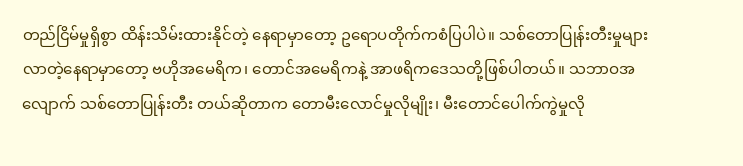တည်ငြိမ်မှုရှိစွာ ထိန်းသိမ်းထားနိုင်တဲ့ နေရာမှာတော့ ဥရောပတိုက်ကစံပြပါပဲ။ သစ်တောပြုန်းတီးမှုများ လာတဲ့နေရာမှာတော့ ဗဟိုအမေရိက၊ တောင်အမေရိကနဲ့ အာဖရိကဒေသတို့ဖြစ်ပါတယ်။ သဘာဝအလျောက် သစ်တောပြုန်းတီး တယ်ဆိုတာက တောမီးလောင်မှုလိုမျိုး၊ မီးတောင်ပေါက်ကွဲမှုလို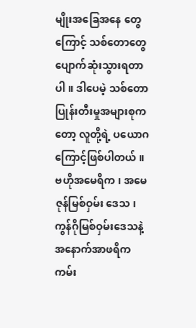မျိုးအခြေအနေ တွေကြောင့် သစ်တောတွေပျောက်ဆုံးသွားရတာပါ။ ဒါပေမဲ့ သစ်တောပြုန်းတီးမှုအများစုကတော့ လူတို့ရဲ့ ပယောဂကြောင့်ဖြစ်ပါတယ်။ ဗဟိုအမေရိက၊ အမေဇုန်မြစ်ဝှမ်း ဒေသ၊ ကွန်ဂိုမြစ်ဝှမ်းဒေသနဲ့ အနောက်အာဖရိကကမ်း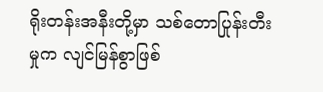ရိုးတန်းအနီးတို့မှာ သစ်တောပြုန်းတီးမှုက လျင်မြန်စွာဖြစ်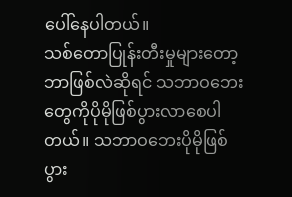ပေါ်နေပါတယ်။
သစ်တောပြုန်းတီးမှုများတော့ ဘာဖြစ်လဲဆိုရင် သဘာဝဘေးတွေကိုပိုမိုဖြစ်ပွားလာစေပါတယ်။ သဘာဝဘေးပိုမိုဖြစ်ပွား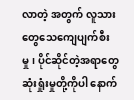လာတဲ့ အတွက် လူသားတွေသေကျေပျက်စီးမှု၊ ပိုင်ဆိုင်တဲ့အရာတွေဆုံးရှုံးမှုတို့ကိုပါ နောက်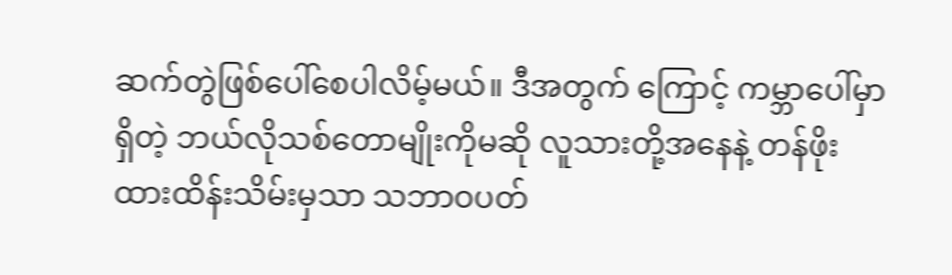ဆက်တွဲဖြစ်ပေါ်စေပါလိမ့်မယ်။ ဒီအတွက် ကြောင့် ကမ္ဘာပေါ်မှာရှိတဲ့ ဘယ်လိုသစ်တောမျိုးကိုမဆို လူသားတို့အနေနဲ့ တန်ဖိုးထားထိန်းသိမ်းမှသာ သဘာဝပတ်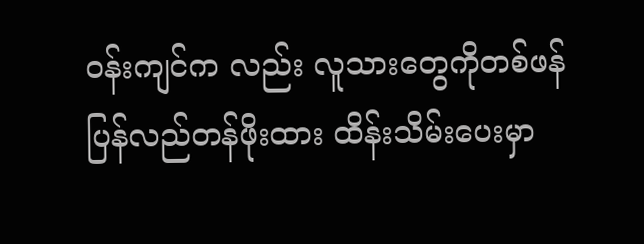ဝန်းကျင်က လည်း လူသားတွေကိုတစ်ဖန်ပြန်လည်တန်ဖိုးထား ထိန်းသိမ်းပေးမှာ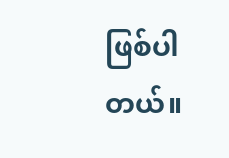ဖြစ်ပါတယ်။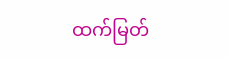ထက်မြတ်